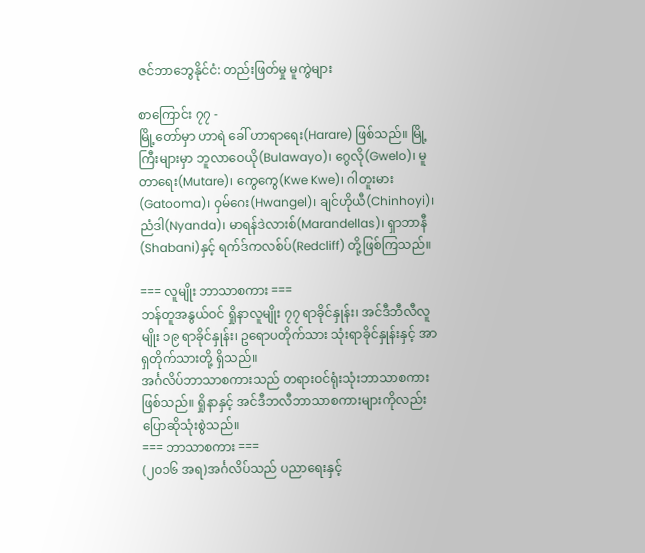ဇင်ဘာဘွေနိုင်ငံ: တည်းဖြတ်မှု မူကွဲများ

စာကြောင်း ၇၇ -
မြို့တော်မှာ ဟာရဲ ခေါ် ဟာရာရေး(Harare) ဖြစ်သည်။ မြို့ကြီးများမှာ ဘူလာဝေယို(Bulawayo)၊ ဂွေလို(Gwelo)၊ မူတာရေး(Mutare)၊ ကွေကွေ(Kwe Kwe)၊ ဂါတူးမား(Gatooma)၊ ဝှမ်ဂေး(Hwangel)၊ ချင်ဟိုယီ(Chinhoyi)၊ ညံဒါ(Nyanda)၊ မာရန်ဒဲလားစ်(Marandellas)၊ ရှာဘာနီ(Shabani)နှင့် ရက်ဒ်ကလစ်ပ်(Redcliff) တို့ဖြစ်ကြသည်။

=== လူမျိုး ဘာသာစကား ===
ဘန်တူအနွယ်ဝင် ရှိုနာလူမျိုး ၇၇ ရာခိုင်နှုန်း၊ အင်ဒီဘီလီလူမျိုး ၁၉ ရာခိုင်နှုန်း၊ ဥရောပတိုက်သား သုံးရာခိုင်နှုန်းနှင့် အာရှတိုက်သားတို့ ရှိသည်။
အင်္ဂလိပ်ဘာသာစကားသည် တရားဝင်ရုံးသုံးဘာသာစကားဖြစ်သည်။ ရှိုနာနှင့် အင်ဒီဘလီဘာသာစကားများကိုလည်း ပြောဆိုသုံးစွဲသည်။
=== ဘာသာစကား ===
(၂၀၁၆ အရ)အင်္ဂလိပ်သည် ပညာရေးနှင့်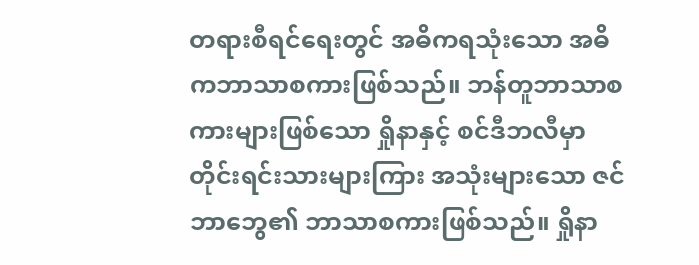တရားစီရင်ရေးတွင် အဓိကရသုံးသော အဓိကဘာသာစကားဖြစ်သည်။ ဘန်တူဘာသာစကားများဖြစ်သော ရှိုနာနှင့် စင်ဒီဘလီမှာ တိုင်းရင်းသားများကြား အသုံးများသော ဇင်ဘာဘွေ၏ ဘာသာစကားဖြစ်သည်။ ရှိုနာ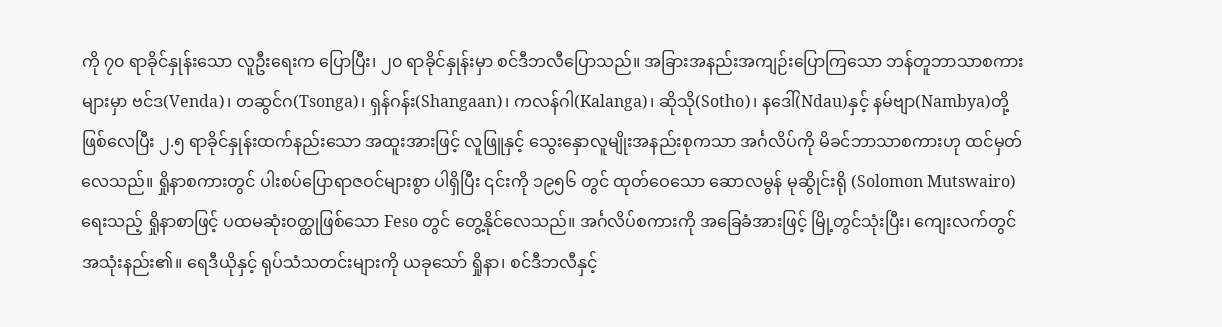ကို ၇၀ ရာခိုင်နှုန်းသော လူဦးရေးက ပြောပြီး၊ ၂၀ ရာခိုင်နှုန်းမှာ စင်ဒီဘလီပြောသည်။ အခြားအနည်းအကျဉ်းပြောကြသော ဘန်တူဘာသာစကားများမှာ ဗင်ဒ(Venda)၊ တဆွင်ဂ(Tsonga)၊ ရှန်ဂန်း(Shangaan)၊ ကလန်ဂါ(Kalanga)၊ ဆိုသို(Sotho)၊ နဒေါ်(Ndau)နှင့် နမ်ဗျာ(Nambya)တို့ ဖြစ်လေပြီး ၂.၅ ရာခိုင်နှုန်းထက်နည်းသော အထူးအားဖြင့် လူဖြူနှင့် သွေးနှောလူမျိုးအနည်းစုကသာ အင်္ဂလိပ်ကို မိခင်ဘာသာစကားဟု ထင်မှတ်လေသည်။ ရှိုနာစကားတွင် ပါးစပ်ပြောရာဇဝင်များစွာ ပါရှိပြီး ၎င်းကို ၁၉၅၆ တွင် ထုတ်ဝေသော ဆောလမွန် မုဆွိုင်းရို (Solomon Mutswairo) ရေးသည့် ရှိုနာစာဖြင့် ပထမဆုံးဝတ္ထုဖြစ်သော Feso တွင် တွေ့နိုင်လေသည်။ အင်္ဂလိပ်စကားကို အခြေခံအားဖြင့် မြို့တွင်သုံးပြီး၊ ကျေးလက်တွင် အသုံးနည်း၏။ ရေဒီယိုနှင့် ရုပ်သံသတင်းများကို ယခုသော် ရှိုနာ၊ စင်ဒီဘလီနှင့်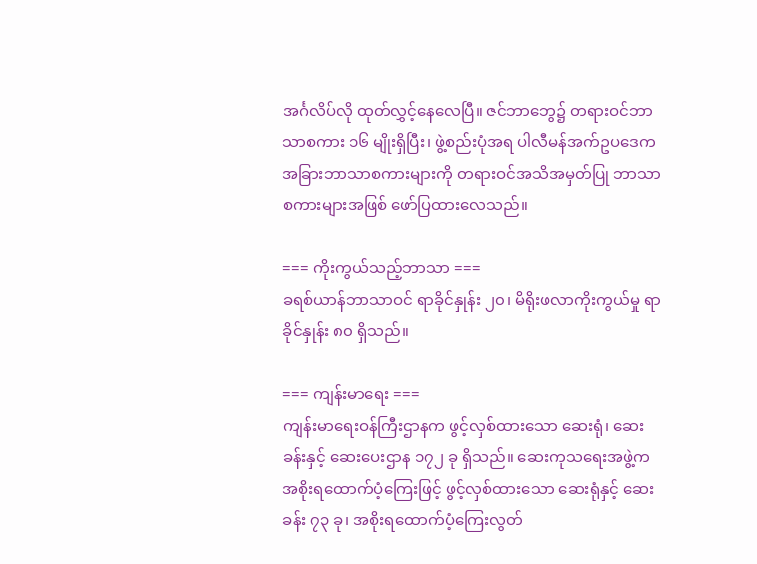အင်္ဂလိပ်လို ထုတ်လွှင့်နေလေပြီ။ ဇင်ဘာဘွေ၌ တရားဝင်ဘာသာစကား ၁၆ မျိုးရှိပြီး၊ ဖွဲ့စည်းပုံအရ ပါလီမန်အက်ဥပဒေက အခြားဘာသာစကားများကို တရားဝင်အသိအမှတ်ပြု ဘာသာစကားများအဖြစ် ဖော်ပြထားလေသည်။

=== ကိုးကွယ်သည့်ဘာသာ ===
ခရစ်ယာန်ဘာသာဝင် ရာခိုင်နှုန်း ၂၀၊ မိရိုးဖလာကိုးကွယ်မှု ရာခိုင်နှုန်း ၈၀ ရှိသည်။

=== ကျန်းမာရေး ===
ကျန်းမာရေးဝန်ကြီးဌာနက ဖွင့်လှစ်ထားသော ဆေးရုံ၊ ဆေးခန်းနှင့် ဆေးပေးဌာန ၁၇၂ ခု ရှိသည်။ ဆေးကုသရေးအဖွဲ့က အစိုးရထောက်ပံ့ကြေးဖြင့် ဖွင့်လှစ်ထားသော ဆေးရုံနှင့် ဆေးခန်း ၇၃ ခု၊ အစိုးရထောက်ပံ့ကြေးလွတ်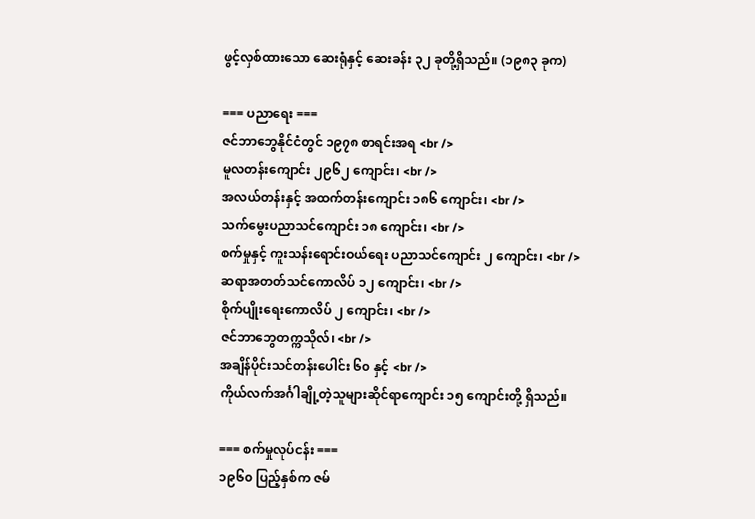ဖွင့်လှစ်ထားသော ဆေးရုံနှင့် ဆေးခန်း ၃၂ ခုတို့ရှိသည်။ (၁၉၈၃ ခုက)

=== ပညာရေး ===
ဇင်ဘာဘွေနိုင်ငံတွင် ၁၉၇၈ စာရင်းအရ <br />
မူလတန်းကျောင်း ၂၉၆၂ ကျောင်း၊ <br />
အလယ်တန်းနှင့် အထက်တန်းကျောင်း ၁၈၆ ကျောင်း၊ <br />
သက်မွေးပညာသင်ကျောင်း ၁၈ ကျောင်း၊ <br />
စက်မှုနှင့် ကူးသန်းရောင်းဝယ်ရေး ပညာသင်ကျောင်း ၂ ကျောင်း၊ <br />
ဆရာအတတ်သင်ကောလိပ် ၁၂ ကျောင်း၊ <br />
စိုက်ပျိုးရေးကောလိပ် ၂ ကျောင်း၊ <br />
ဇင်ဘာဘွေတက္ကသိုလ်၊ <br />
အချိန်ပိုင်းသင်တန်းပေါင်း ၆၀ နှင့် <br />
ကိုယ်လက်အင်္ဂါချို့တဲ့သူများဆိုင်ရာကျောင်း ၁၅ ကျောင်းတို့ ရှိသည်။

=== စက်မှုလုပ်ငန်း ===
၁၉၆၀ ပြည့်နှစ်က ဇမ်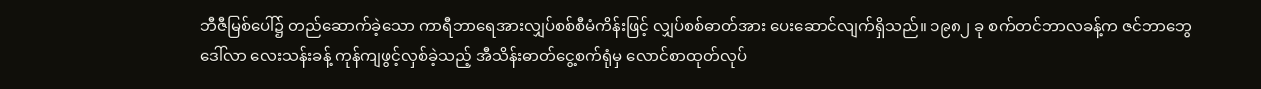ဘီဇီမြစ်ပေါ်၌ တည်ဆောက်ခဲ့သော ကာရီဘာရေအားလျှပ်စစ်စီမံကိန်းဖြင့် လျှပ်စစ်ဓာတ်အား ပေးဆောင်လျက်ရှိသည်။ ၁၉၈၂ ခု စက်တင်ဘာလခန့်က ဇင်ဘာဘွေဒေါ်လာ လေးသန်းခန့် ကုန်ကျဖွင့်လှစ်ခဲ့သည့် အီသိန်းဓာတ်ငွေ့စက်ရုံမှ လောင်စာထုတ်လုပ်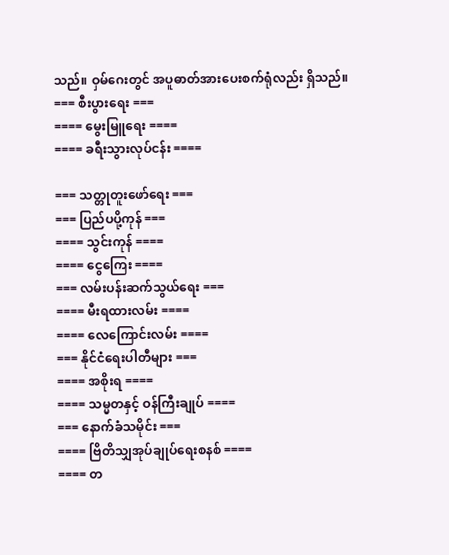သည်။ ဝှမ်ဂေးတွင် အပူဓာတ်အားပေးစက်ရုံလည်း ရှိသည်။
=== စီးပွားရေး ===
==== မွေးမြူရေး ====
==== ခရီးသွားလုပ်ငန်း ====

=== သတ္တုတူးဖော်ရေး ===
=== ပြည်ပပို့ကုန် ===
==== သွင်းကုန် ====
==== ငွေကြေး ====
=== လမ်းပန်းဆက်သွယ်ရေး ===
==== မီးရထားလမ်း ====
==== လေကြောင်းလမ်း ====
=== နိုင်ငံရေးပါတီများ ===
==== အစိုးရ ====
==== သမ္မတနှင့် ဝန်ကြီးချုပ် ====
=== နောက်ခံသမိုင်း ===
==== ဗြိတိသျှအုပ်ချုပ်ရေးစနစ် ====
==== တ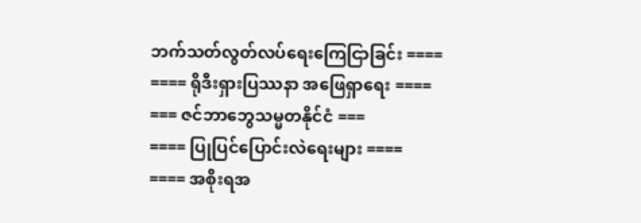ဘက်သတ်လွတ်လပ်ရေးကြေငြာခြင်း ====
==== ရိုဒီးရှားပြဿနာ အဖြေရှာရေး ====
=== ဇင်ဘာဘွေသမ္မတနိုင်ငံ ===
==== ပြုပြင်ပြောင်းလဲရေးများ ====
==== အစိုးရအ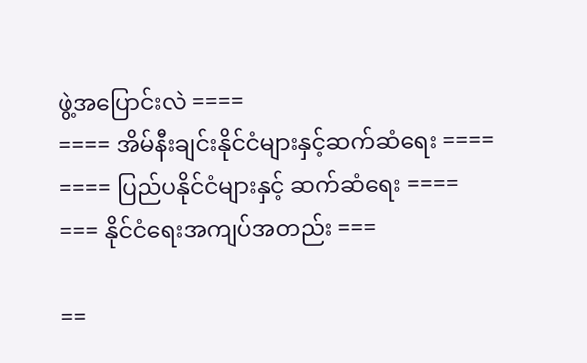ဖွဲ့အပြောင်းလဲ ====
==== အိမ်နီးချင်းနိုင်ငံများနှင့်ဆက်ဆံရေး ====
==== ပြည်ပနိုင်ငံများနှင့် ဆက်ဆံရေး ====
=== နိုင်ငံရေးအကျပ်အတည်း ===

==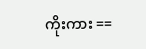ကိုးကား ==